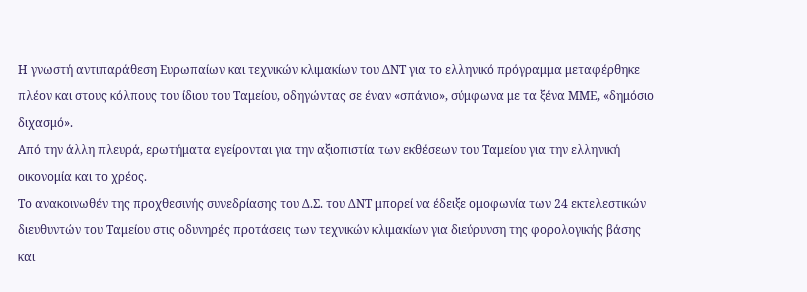Η γνωστή αντιπαράθεση Ευρωπαίων και τεχνικών κλιμακίων του ΔΝΤ για το ελληνικό πρόγραμμα μεταφέρθηκε πλέον και στους κόλπους του ίδιου του Ταμείου, οδηγώντας σε έναν «σπάνιο», σύμφωνα με τα ξένα ΜΜΕ, «δημόσιο διχασμό».
Από την άλλη πλευρά, ερωτήματα εγείρονται για την αξιοπιστία των εκθέσεων του Ταμείου για την ελληνική οικονομία και το χρέος.
Το ανακοινωθέν της προχθεσινής συνεδρίασης του Δ.Σ. του ΔΝΤ μπορεί να έδειξε ομοφωνία των 24 εκτελεστικών διευθυντών του Ταμείου στις οδυνηρές προτάσεις των τεχνικών κλιμακίων για διεύρυνση της φορολογικής βάσης και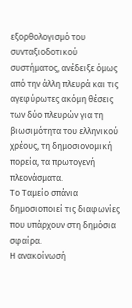εξορθολογισμό του συνταξιοδοτικού συστήματος, ανέδειξε όμως από την άλλη πλευρά και τις αγεφύρωτες ακόμη θέσεις των δύο πλευρών για τη βιωσιμότητα του ελληνικού χρέους, τη δημοσιονομική πορεία, τα πρωτογενή πλεονάσματα.
Το Ταμείο σπάνια δημοσιοποιεί τις διαφωνίες που υπάρχουν στη δημόσια σφαίρα.
Η ανακοίνωσή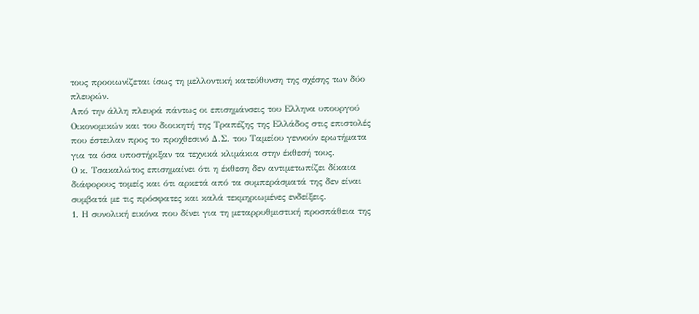τους προοιωνίζεται ίσως τη μελλοντική κατεύθυνση της σχέσης των δύο πλευρών.
Από την άλλη πλευρά πάντως οι επισημάνσεις του Ελληνα υπουργού Οικονομικών και του διοικητή της Τραπέζης της Ελλάδος στις επιστολές που έστειλαν προς το προχθεσινό Δ.Σ. του Ταμείου γεννούν ερωτήματα για τα όσα υποστήριξαν τα τεχνικά κλιμάκια στην έκθεσή τους.
Ο κ. Τσακαλώτος επισημαίνει ότι η έκθεση δεν αντιμετωπίζει δίκαια διάφορους τομείς και ότι αρκετά από τα συμπεράσματά της δεν είναι συμβατά με τις πρόσφατες και καλά τεκμηριωμένες ενδείξεις.
1. Η συνολική εικόνα που δίνει για τη μεταρρυθμιστική προσπάθεια της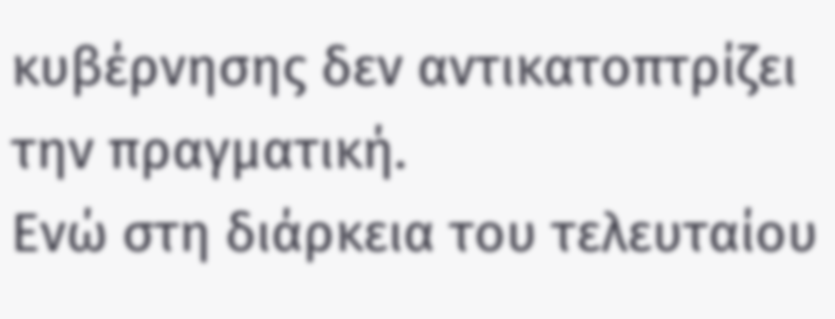κυβέρνησης δεν αντικατοπτρίζει την πραγματική.
Ενώ στη διάρκεια του τελευταίου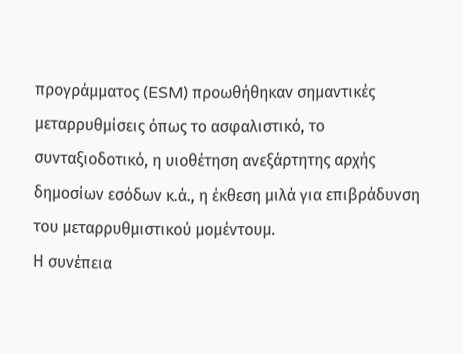προγράμματος (ESM) προωθήθηκαν σημαντικές μεταρρυθμίσεις όπως το ασφαλιστικό, το συνταξιοδοτικό, η υιοθέτηση ανεξάρτητης αρχής δημοσίων εσόδων κ.ά., η έκθεση μιλά για επιβράδυνση του μεταρρυθμιστικού μομέντουμ.
Η συνέπεια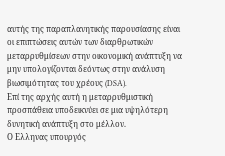αυτής της παραπλανητικής παρουσίασης είναι οι επιπτώσεις αυτών των διαρθρωτικών μεταρρυθμίσεων στην οικονομική ανάπτυξη να μην υπολογίζονται δεόντως στην ανάλυση βιωσιμότητας του χρέους (DSA).
Επί της αρχής αυτή η μεταρρυθμιστική προσπάθεια υποδεικνύει σε μια υψηλότερη δυνητική ανάπτυξη στο μέλλον.
Ο Ελληνας υπουργός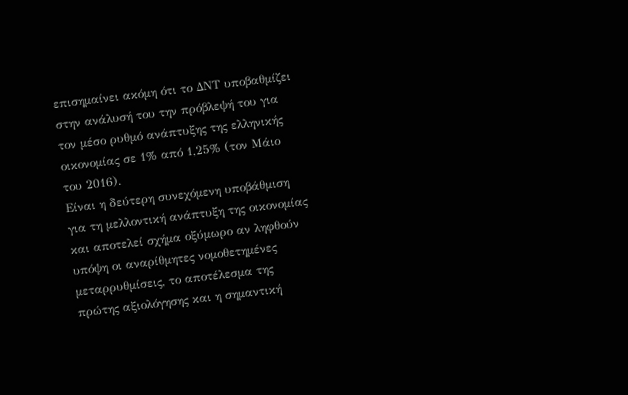επισημαίνει ακόμη ότι το ΔΝΤ υποβαθμίζει στην ανάλυσή του την πρόβλεψή του για τον μέσο ρυθμό ανάπτυξης της ελληνικής οικονομίας σε 1% από 1,25% (τον Μάιο του 2016).
Είναι η δεύτερη συνεχόμενη υποβάθμιση για τη μελλοντική ανάπτυξη της οικονομίας και αποτελεί σχήμα οξύμωρο αν ληφθούν υπόψη οι αναρίθμητες νομοθετημένες μεταρρυθμίσεις, το αποτέλεσμα της πρώτης αξιολόγησης και η σημαντική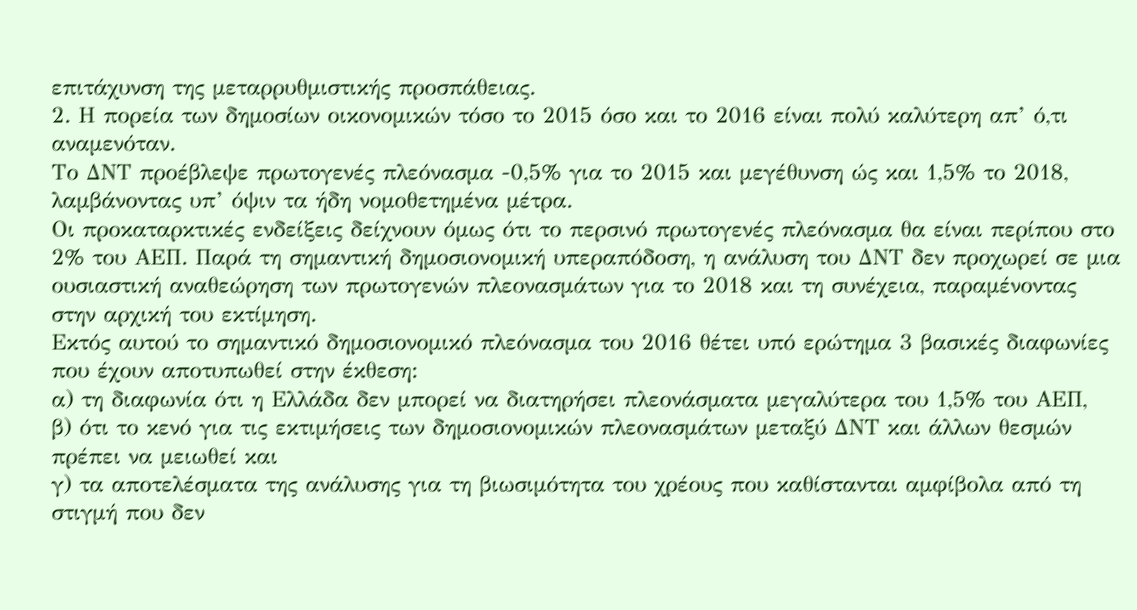επιτάχυνση της μεταρρυθμιστικής προσπάθειας.
2. Η πορεία των δημοσίων οικονομικών τόσο το 2015 όσο και το 2016 είναι πολύ καλύτερη απ’ ό,τι αναμενόταν.
Το ΔΝΤ προέβλεψε πρωτογενές πλεόνασμα -0,5% για το 2015 και μεγέθυνση ώς και 1,5% το 2018, λαμβάνοντας υπ’ όψιν τα ήδη νομοθετημένα μέτρα.
Οι προκαταρκτικές ενδείξεις δείχνουν όμως ότι το περσινό πρωτογενές πλεόνασμα θα είναι περίπου στο 2% του ΑΕΠ. Παρά τη σημαντική δημοσιονομική υπεραπόδοση, η ανάλυση του ΔΝΤ δεν προχωρεί σε μια ουσιαστική αναθεώρηση των πρωτογενών πλεονασμάτων για το 2018 και τη συνέχεια, παραμένοντας στην αρχική του εκτίμηση.
Εκτός αυτού το σημαντικό δημοσιονομικό πλεόνασμα του 2016 θέτει υπό ερώτημα 3 βασικές διαφωνίες που έχουν αποτυπωθεί στην έκθεση:
α) τη διαφωνία ότι η Ελλάδα δεν μπορεί να διατηρήσει πλεονάσματα μεγαλύτερα του 1,5% του ΑΕΠ,
β) ότι το κενό για τις εκτιμήσεις των δημοσιονομικών πλεονασμάτων μεταξύ ΔΝΤ και άλλων θεσμών πρέπει να μειωθεί και
γ) τα αποτελέσματα της ανάλυσης για τη βιωσιμότητα του χρέους που καθίστανται αμφίβολα από τη στιγμή που δεν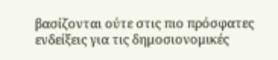βασίζονται ούτε στις πιο πρόσφατες ενδείξεις για τις δημοσιονομικές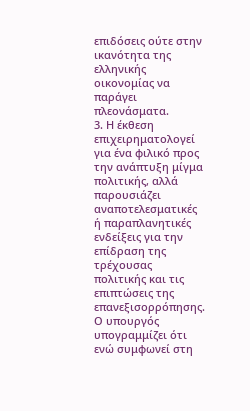επιδόσεις ούτε στην ικανότητα της ελληνικής οικονομίας να παράγει πλεονάσματα.
3. Η έκθεση επιχειρηματολογεί για ένα φιλικό προς την ανάπτυξη μίγμα πολιτικής, αλλά παρουσιάζει αναποτελεσματικές ή παραπλανητικές ενδείξεις για την επίδραση της τρέχουσας πολιτικής και τις επιπτώσεις της επανεξισορρόπησης.
Ο υπουργός υπογραμμίζει ότι ενώ συμφωνεί στη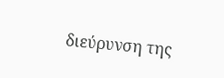διεύρυνση της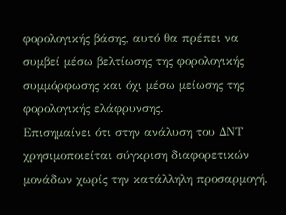φορολογικής βάσης, αυτό θα πρέπει να συμβεί μέσω βελτίωσης της φορολογικής συμμόρφωσης και όχι μέσω μείωσης της φορολογικής ελάφρυνσης.
Επισημαίνει ότι στην ανάλυση του ΔΝΤ χρησιμοποιείται σύγκριση διαφορετικών μονάδων χωρίς την κατάλληλη προσαρμογή.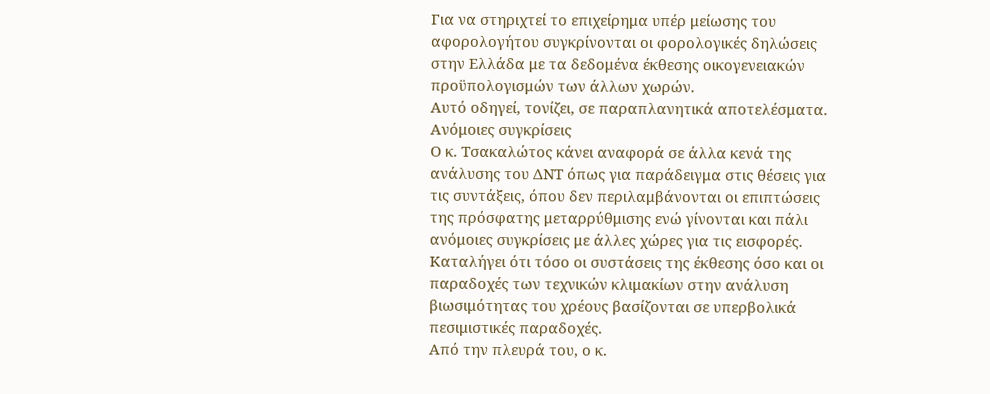Για να στηριχτεί το επιχείρημα υπέρ μείωσης του αφορολογήτου συγκρίνονται οι φορολογικές δηλώσεις στην Ελλάδα με τα δεδομένα έκθεσης οικογενειακών προϋπολογισμών των άλλων χωρών.
Αυτό οδηγεί, τονίζει, σε παραπλανητικά αποτελέσματα.
Ανόμοιες συγκρίσεις
Ο κ. Τσακαλώτος κάνει αναφορά σε άλλα κενά της ανάλυσης του ΔΝΤ όπως για παράδειγμα στις θέσεις για τις συντάξεις, όπου δεν περιλαμβάνονται οι επιπτώσεις της πρόσφατης μεταρρύθμισης ενώ γίνονται και πάλι ανόμοιες συγκρίσεις με άλλες χώρες για τις εισφορές.
Καταλήγει ότι τόσο οι συστάσεις της έκθεσης όσο και οι παραδοχές των τεχνικών κλιμακίων στην ανάλυση βιωσιμότητας του χρέους βασίζονται σε υπερβολικά πεσιμιστικές παραδοχές.
Από την πλευρά του, ο κ.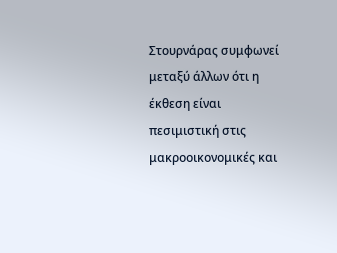Στουρνάρας συμφωνεί μεταξύ άλλων ότι η έκθεση είναι πεσιμιστική στις μακροοικονομικές και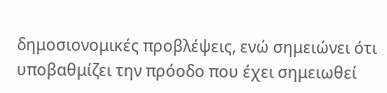δημοσιονομικές προβλέψεις, ενώ σημειώνει ότι υποβαθμίζει την πρόοδο που έχει σημειωθεί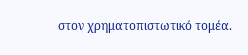στον χρηματοπιστωτικό τομέα.